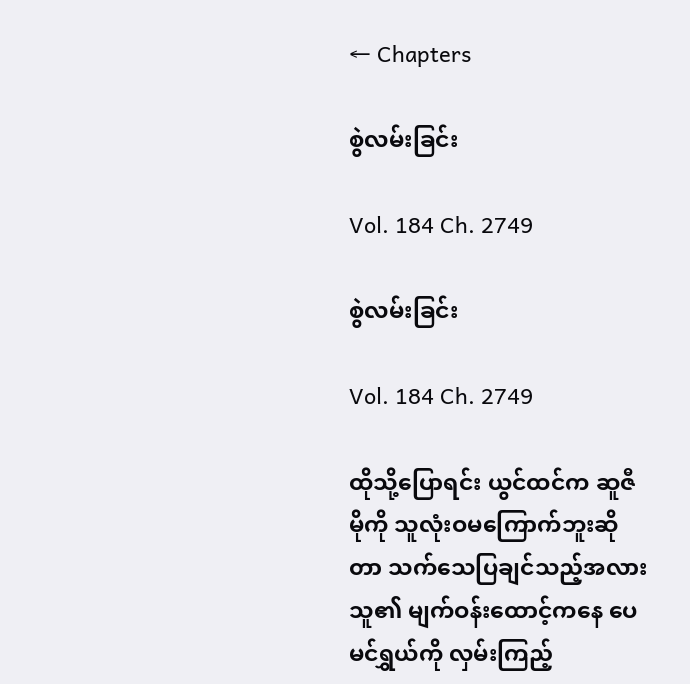← Chapters

စွဲလမ်းခြင်း

Vol. 184 Ch. 2749

စွဲလမ်းခြင်း

Vol. 184 Ch. 2749

ထိုသို့ပြောရင်း ယွင်ထင်က ဆူဇီမိုကို သူလုံးဝမကြောက်ဘူးဆိုတာ သက်သေပြချင်သည့်အလား သူ၏ မျက်ဝန်းထောင့်ကနေ ပေမင်ရွှယ်ကို လှမ်းကြည့်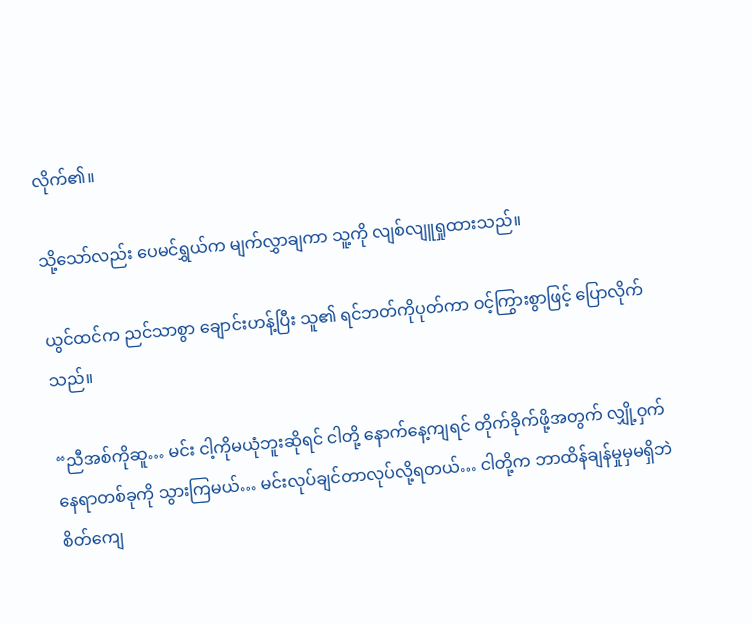လိုက်၏။

သို့သော်လည်း ပေမင်ရွှယ်က မျက်လွှာချကာ သူ့ကို လျစ်လျူရှုထားသည်။

ယွင်ထင်က ညင်သာစွာ ချောင်းဟန့်ပြီး သူ၏ ရင်ဘတ်ကိုပုတ်ကာ ဝင့်ကြွားစွာဖြင့် ပြောလိုက်သည်။

“ညီအစ်ကိုဆူ… မင်း ငါ့ကိုမယုံဘူးဆိုရင် ငါတို့ နောက်နေ့ကျရင် တိုက်ခိုက်ဖို့အတွက် လျှို့ဝှက်နေရာတစ်ခုကို သွားကြမယ်… မင်းလုပ်ချင်တာလုပ်လို့ရတယ်… ငါတို့က ဘာထိန်ချန်မှုမှမရှိဘဲ စိတ်ကျေ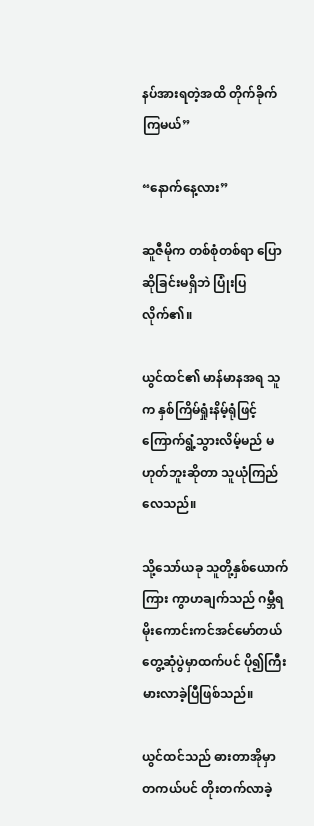နပ်အားရတဲ့အထိ တိုက်ခိုက်ကြမယ်”

“နောက်နေ့လား”

ဆူဇီမိုက တစ်စုံတစ်ရာ ပြောဆိုခြင်းမရှိဘဲ ပြုံးပြလိုက်၏။

ယွင်ထင်၏ မာန်မာနအရ သူက နှစ်ကြိမ်ရှုံးနိမ့်ရုံဖြင့် ကြောက်ရွံ့သွားလိမ့်မည် မဟုတ်ဘူးဆိုတာ သူယုံကြည်လေသည်။

သို့သော်ယခု သူတို့နှစ်ယောက်ကြား ကွာဟချက်သည် ဂမ္ဘီရမိုးကောင်းကင်အင်မော်တယ်တွေ့ဆုံပွဲမှာထက်ပင် ပို၍ကြီးမားလာခဲ့ပြီဖြစ်သည်။

ယွင်ထင်သည် ဓားတာအိုမှာ တကယ်ပင် တိုးတက်လာခဲ့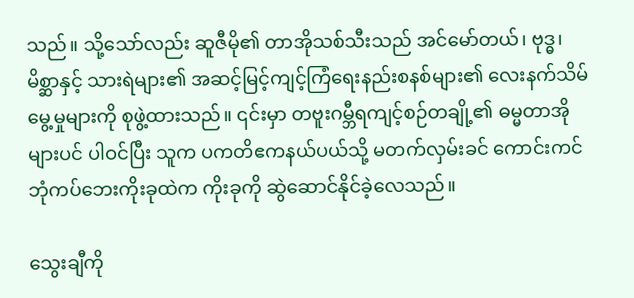သည်။ သို့သော်လည်း ဆူဇီမို၏ တာအိုသစ်သီးသည် အင်မော်တယ်၊ ဗုဒ္ဓ၊ မိစ္ဆာနှင့် သားရဲများ၏ အဆင့်မြင့်ကျင့်ကြံရေးနည်းစနစ်များ၏ လေးနက်သိမ်မွေ့မှုများကို စုဖွဲ့ထားသည်။ ၎င်းမှာ တဗူးဂမ္ဘီရကျင့်စဉ်တချို့၏ ဓမ္မတာအိုများပင် ပါဝင်ပြီး သူက ပကတိဧကနယ်ပယ်သို့ မတက်လှမ်းခင် ကောင်းကင်ဘုံကပ်ဘေးကိုးခုထဲက ကိုးခုကို ဆွဲဆောင်နိုင်ခဲ့လေသည်။

သွေးချီကို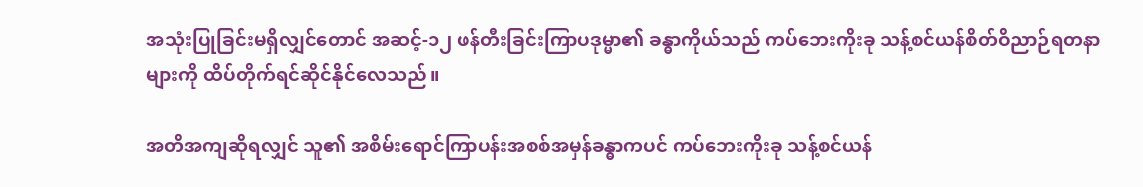အသုံးပြုခြင်းမရှိလျှင်တောင် အဆင့်-၁၂ ဖန်တီးခြင်းကြာပဒုမ္မာ၏ ခန္ဓာကိုယ်သည် ကပ်ဘေးကိုးခု သန့်စင်ယန်စိတ်ဝိညာဉ်ရတနာများကို ထိပ်တိုက်ရင်ဆိုင်နိုင်လေသည်။

အတိအကျဆိုရလျှင် သူ၏ အစိမ်းရောင်ကြာပန်းအစစ်အမှန်ခန္ဓာကပင် ကပ်ဘေးကိုးခု သန့်စင်ယန်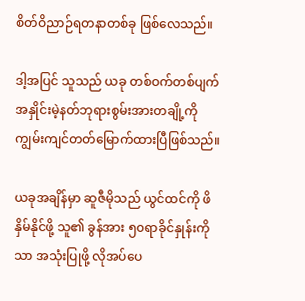စိတ်ဝိညာဉ်ရတနာတစ်ခု ဖြစ်လေသည်။

ဒါ့အပြင် သူသည် ယခု တစ်ဝက်တစ်ပျက် အနှိုင်းမဲ့နတ်ဘုရားစွမ်းအားတချို့ကို ကျွမ်းကျင်တတ်မြောက်ထားပြီဖြစ်သည်။

ယခုအချိန်မှာ ဆူဇီမိုသည် ယွင်ထင်ကို ဖိနှိမ်နိုင်ဖို့ သူ၏ ခွန်အား ၅၀ရာခိုင်နှုန်းကိုသာ အသုံးပြုဖို့ လိုအပ်ပေ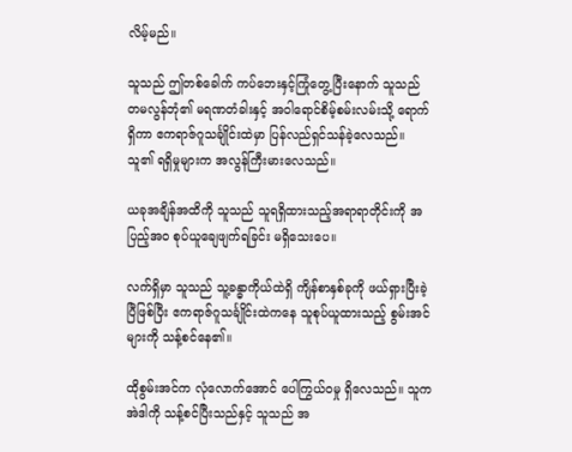လိမ့်မည်။

သူသည် ဤတစ်ခေါက် ကပ်ဘေးနှင့်ကြုံတွေ့ပြီးနောက် သူသည် တမလွန်ဘုံ၏ မရဏတံခါးနှင့် အဝါရောင်စိမ့်စမ်းလမ်းသို့ ရောက်ရှိကာ ဧကရာဇ်ဂူသင်္ချိုင်းထဲမှာ ပြန်လည်ရှင်သန်ခဲ့လေသည်။ သူ၏ ရရှိမှုများက အလွန်ကြီးမားလေသည်။

ယခုအချိန်အထိကို သူသည် သူရရှိထားသည့်အရာရာတိုင်းကို အပြည့်အဝ စုပ်ယူချေဖျက်ရခြင်း မရှိသေးပေ။

လက်ရှိမှာ သူသည် သူ့ခန္ဓာကိုယ်ထဲရှိ ကျိန်စာနှစ်ခုကို ဖယ်ရှားပြီးခဲ့ပြီဖြစ်ပြီး ဧကရာဇ်ဂူသင်္ချိုင်းထဲကနေ သူစုပ်ယူထားသည့် စွမ်းအင်များကို သန့်စင်နေ၏။

ထိုစွမ်းအင်က လုံလောက်အောင် ပေါကြွယ်ဝမှု ရှိလေသည်။ သူက အဲဒါကို သန့်စင်ပြီးသည်နှင့် သူသည် အ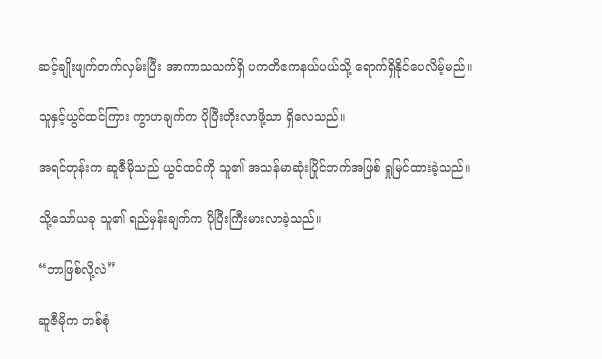ဆင့်ချိုးဖျက်တက်လှမ်းပြီး အာကာသသက်ရှိ ပကတိဧကနယ်ပယ်သို့ ရောက်ရှိနိုင်ပေလိမ့်မည်။

သူနှင့်ယွင်ထင်ကြား ကွာဟချက်က ပိုပြီးတိုးလာဖို့သာ ရှိလေသည်။

အရင်တုန်းက ဆူဇီမိုသည် ယွင်ထင်ကို သူ၏ အသန်မာဆုံးပြိုင်ဘက်အဖြစ် ရှုမြင်ထားခဲ့သည်။

သို့သော်ယခု သူ၏ ရည်မှန်းချက်က ပိုပြီးကြီးမားလာခဲ့သည်။

“ဘာဖြစ်လို့လဲ”

ဆူဇီမိုက တစ်စုံ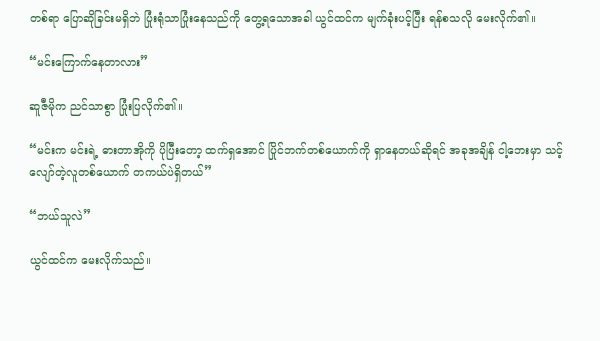တစ်ရာ ပြောဆိုခြင်းမရှိဘဲ ပြုံးရုံသာပြုံးနေသည်ကို တွေ့ရသောအခါ ယွင်ထင်က မျက်ခုံးပင့်ပြီး ရန်စသလို မေးလိုက်၏။

“မင်းကြောက်နေတာလား”

ဆူဇီမိုက ညင်သာစွာ ပြုံးပြလိုက်၏။

“မင်းက မင်းရဲ့ ဓားတာအိုကို ပိုပြီးတော့ ထက်ရှအောင် ပြိုင်ဘက်တစ်ယောက်ကို ရှာနေတယ်ဆိုရင် အခုအချိန် ငါ့ဘေးမှာ သင့်လျော်တဲ့လူတစ်ယောက် တကယ်ပဲရှိတယ်”

“ဘယ်သူလဲ”

ယွင်ထင်က မေးလိုက်သည်။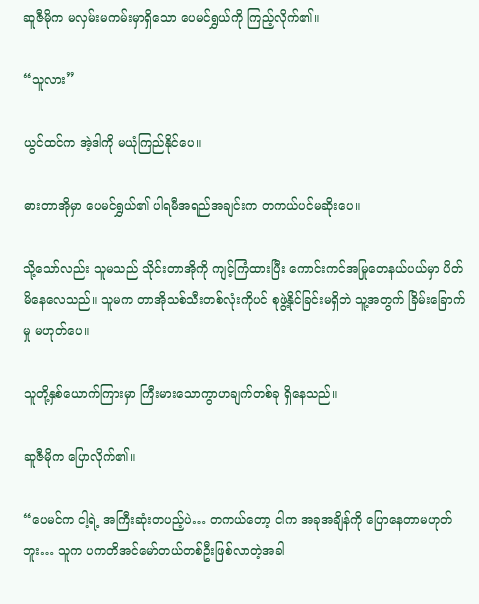ဆူဇီမိုက မလှမ်းမကမ်းမှာရှိသော ပေမင်ရွှယ်ကို ကြည့်လိုက်၏။

“သူလား”

ယွင်ထင်က အဲ့ဒါကို မယုံကြည်နိုင်ပေ။

ဓားတာအိုမှာ ပေမင်ရွှယ်၏ ပါရမီအရည်အချင်းက တကယ်ပင်မဆိုးပေ။

သို့သော်လည်း သူမသည် သိုင်းတာအိုကို ကျင့်ကြံထားပြီး ကောင်းကင်အမြုတေနယ်ပယ်မှာ ပိတ်မိနေလေသည်။ သူမက တာအိုသစ်သီးတစ်လုံးကိုပင် စုဖွဲ့နိုင်ခြင်းမရှိဘဲ သူ့အတွက် ခြိမ်းခြောက်မှု မဟုတ်ပေ။

သူတို့နှစ်ယောက်ကြားမှာ ကြီးမားသောကွာဟချက်တစ်ခု ရှိနေသည်။

ဆူဇီမိုက ပြောလိုက်၏။

“ပေမင်က ငါ့ရဲ့ အကြီးဆုံးတပည့်ပဲ… တကယ်တော့ ငါက အခုအချိန်ကို ပြောနေတာမဟုတ်ဘူး… သူက ပကတိအင်မော်တယ်တစ်ဦးဖြစ်လာတဲ့အခါ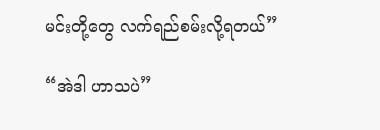မင်းတို့တွေ လက်ရည်စမ်းလို့ရတယ်”

“အဲဒါ ဟာသပဲ”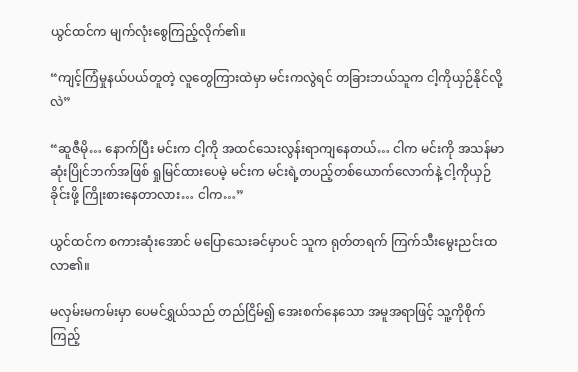ယွင်ထင်က မျက်လုံးစွေကြည့်လိုက်၏။

“ကျင့်ကြံမှုနယ်ပယ်တူတဲ့ လူတွေကြားထဲမှာ မင်းကလွဲရင် တခြားဘယ်သူက ငါ့ကိုယှဉ်နိုင်လို့လဲ”

“ဆူဇီမို… နောက်ပြီး မင်းက ငါ့ကို အထင်သေးလွန်းရာကျနေတယ်… ငါက မင်းကို အသန်မာဆုံးပြိုင်ဘက်အဖြစ် ရှုမြင်ထားပေမဲ့ မင်းက မင်းရဲ့တပည့်တစ်ယောက်လောက်နဲ့ ငါ့ကိုယှဉ်ခိုင်းဖို့ ကြိုးစားနေတာလား… ငါက…”

ယွင်ထင်က စကားဆုံးအောင် မပြောသေးခင်မှာပင် သူက ရုတ်တရက် ကြက်သီးမွေးညင်းထလာ၏။

မလှမ်းမကမ်းမှာ ပေမင်ရွှယ်သည် တည်ငြိမ်၍ အေးစက်နေသော အမူအရာဖြင့် သူ့ကိုစိုက်ကြည့်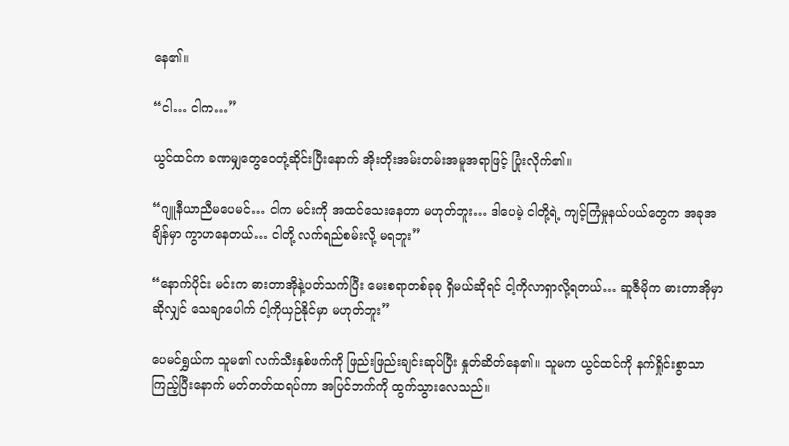နေ၏။

“ငါ… ငါက…”

ယွင်ထင်က ခဏမျှတွေဝေတုံ့ဆိုင်းပြီးနောက် အိုးတိုးအမ်းတမ်းအမူအရာဖြင့် ပြုံးလိုက်၏။

“ဂျူနီယာညီမပေမင်… ငါက မင်းကို အထင်သေးနေတာ မဟုတ်ဘူး… ဒါပေမဲ့ ငါတို့ရဲ့ ကျင့်ကြံမှုနယ်ပယ်တွေက အခုအချိန်မှာ ကွာဟနေတယ်… ငါတို့ လက်ရည်စမ်းလို့ မရဘူး”

“နောက်ပိုင်း မင်းက ဓားတာအိုနဲ့ပတ်သက်ပြီး မေးစရာတစ်ခုခု ရှိမယ်ဆိုရင် ငါ့ကိုလာရှာလို့ရတယ်… ဆူဇီမိုက ဓားတာအိုမှာဆိုလျှင် သေချာပေါက် ငါ့ကိုယှဉ်နိုင်မှာ မဟုတ်ဘူး”

ပေမင်ရွှယ်က သူမ၏ လက်သီးနှစ်ဖက်ကို ဖြည်းဖြည်းချင်းဆုပ်ပြီး နှုတ်ဆိတ်နေ၏။ သူမက ယွင်ထင်ကို နက်ရှိုင်းစွာသာ ကြည့်ပြီးနောက် မတ်တတ်ထရပ်ကာ အပြင်ဘက်ကို ထွက်သွားလေသည်။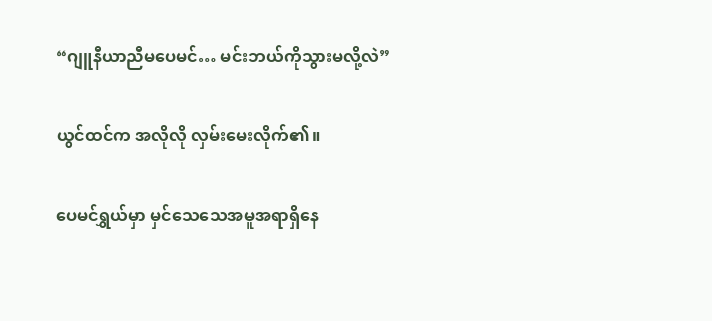“ဂျူနီယာညီမပေမင်… မင်းဘယ်ကိုသွားမလို့လဲ”

ယွင်ထင်က အလိုလို လှမ်းမေးလိုက်၏။

ပေမင်ရွှယ်မှာ မှင်သေသေအမူအရာရှိနေ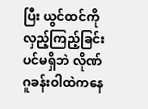ပြီး ယွင်ထင်ကို လှည့်ကြည့်ခြင်းပင်မရှိဘဲ လိုဏ်ဂူခန်းဝါထဲကနေ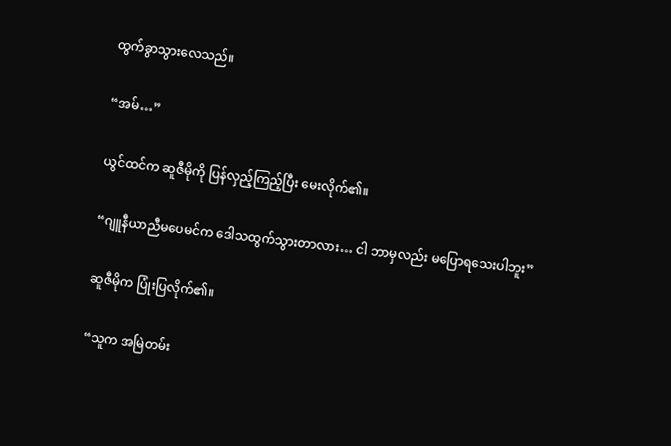ထွက်ခွာသွားလေသည်။

“အမ်…”

ယွင်ထင်က ဆူဇီမိုကို ပြန်လှည့်ကြည့်ပြီး မေးလိုက်၏။

“ဂျူနီယာညီမပေမင်က ဒေါသထွက်သွားတာလား… ငါ ဘာမှလည်း မပြောရသေးပါဘူး”

ဆူဇီမိုက ပြုံးပြလိုက်၏။

“သူက အမြဲတမ်း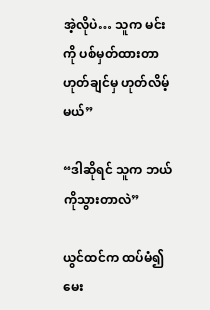အဲ့လိုပဲ… သူက မင်းကို ပစ်မှတ်ထားတာ ဟုတ်ချင်မှ ဟုတ်လိမ့်မယ်”

“ဒါဆိုရင် သူက ဘယ်ကိုသွားတာလဲ”

ယွင်ထင်က ထပ်မံ၍မေး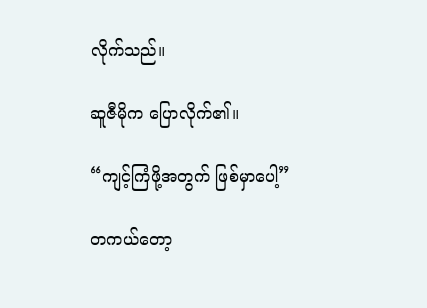လိုက်သည်။

ဆူဇီမိုက ပြောလိုက်၏။

“ကျင့်ကြံဖို့အတွက် ဖြစ်မှာပေါ့”

တကယ်တော့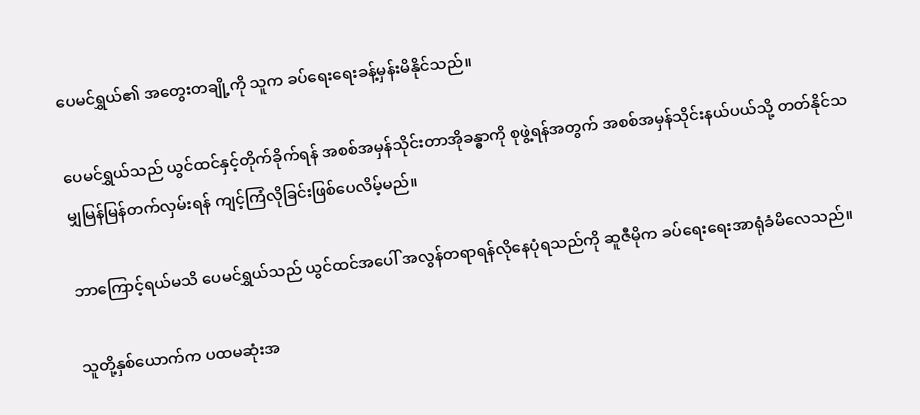ပေမင်ရွှယ်၏ အတွေးတချို့ကို သူက ခပ်ရေးရေးခန့်မှန်းမိနိုင်သည်။

ပေမင်ရွှယ်သည် ယွင်ထင်နှင့်တိုက်ခိုက်ရန် အစစ်အမှန်သိုင်းတာအိုခန္ဓာကို စုဖွဲ့ရန်အတွက် အစစ်အမှန်သိုင်းနယ်ပယ်သို့ တတ်နိုင်သမျှမြန်မြန်တက်လှမ်းရန် ကျင့်ကြံလိုခြင်းဖြစ်ပေလိမ့်မည်။

ဘာကြောင့်ရယ်မသိ ပေမင်ရွှယ်သည် ယွင်ထင်အပေါ် အလွန်တရာရန်လိုနေပုံရသည်ကို ဆူဇီမိုက ခပ်ရေးရေးအာရုံခံမိလေသည်။

သူတို့နှစ်ယောက်က ပထမဆုံးအ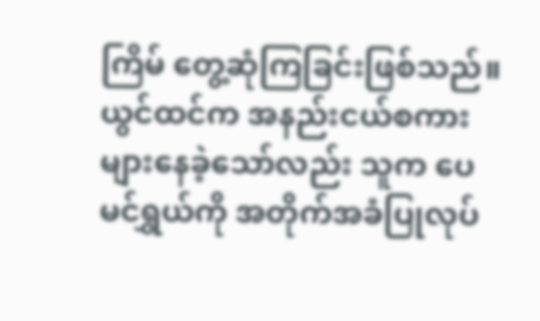ကြိမ် တွေ့ဆုံကြခြင်းဖြစ်သည်။ ယွင်ထင်က အနည်းငယ်စကားများနေခဲ့သော်လည်း သူက ပေမင်ရွှယ်ကို အတိုက်အခံပြုလုပ်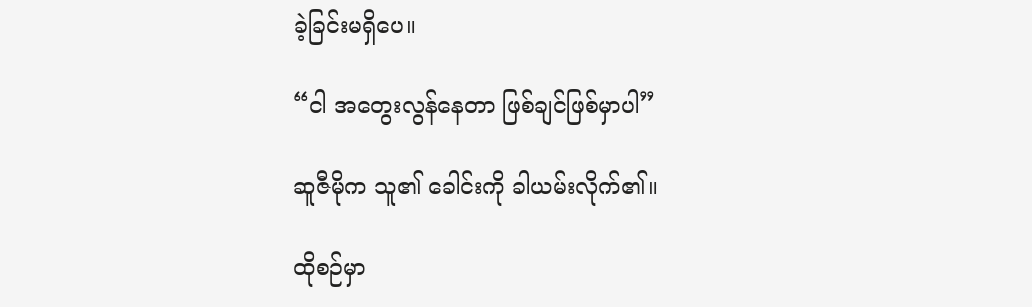ခဲ့ခြင်းမရှိပေ။

“ငါ အတွေးလွန်နေတာ ဖြစ်ချင်ဖြစ်မှာပါ”

ဆူဇီမိုက သူ၏ ခေါင်းကို ခါယမ်းလိုက်၏။

ထိုစဉ်မှာ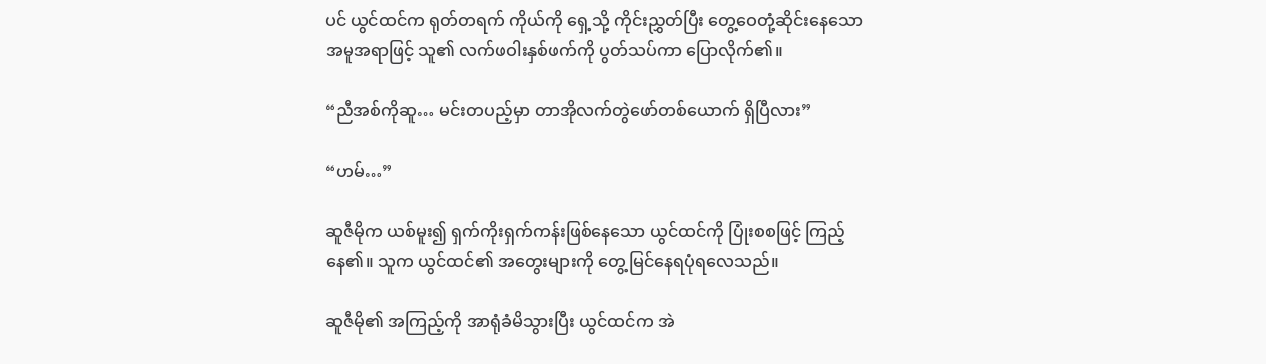ပင် ယွင်ထင်က ရုတ်တရက် ကိုယ်ကို ရှေ့သို့ ကိုင်းညွှတ်ပြီး တွေ့ဝေတုံ့ဆိုင်းနေသော အမူအရာဖြင့် သူ၏ လက်ဖဝါးနှစ်ဖက်ကို ပွတ်သပ်ကာ ပြောလိုက်၏။

“ညီအစ်ကိုဆူ… မင်းတပည့်မှာ တာအိုလက်တွဲဖော်တစ်ယောက် ရှိပြီလား”

“ဟမ်…”

ဆူဇီမိုက ယစ်မူး၍ ရှက်ကိုးရှက်ကန်းဖြစ်နေသော ယွင်ထင်ကို ပြုံးစစဖြင့် ကြည့်နေ၏။ သူက ယွင်ထင်၏ အတွေးများကို တွေ့မြင်နေရပုံရလေသည်။

ဆူဇီမို၏ အကြည့်ကို အာရုံခံမိသွားပြီး ယွင်ထင်က အဲ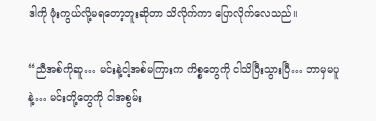ဒါကို ဖုံးကွယ်လို့မရတော့ဘူးဆိုတာ သိလိုက်ကာ ပြောလိုက်လေသည်။

“ညီအစ်ကိုဆူ… မင်းနဲ့ငါ့အစ်မကြားက ကိစ္စတွေကို ငါသိပြီးသွားပြီ… ဘာမှမပူနဲ့… မင်းတို့တွေကို ငါအစွမ်း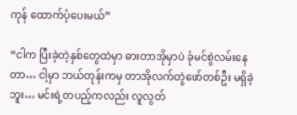ကုန် ထောက်ပံ့ပေးမယ်”

“ငါက ပြီးခဲ့တဲ့နှစ်တွေထဲမှာ ဓားတာအိုမှာပဲ ခုံမင်စွဲလမ်းနေတာ… ငါ့မှာ ဘယ်တုန်းကမှ တာအိုလက်တွဲဖော်တစ်ဦး မရှိခဲ့ဘူး… မင်းရဲ့တပည့်ကလည်း လူလွတ်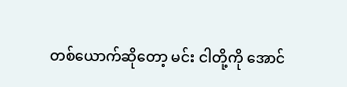တစ်ယောက်ဆိုတော့ မင်း ငါတို့ကို အောင်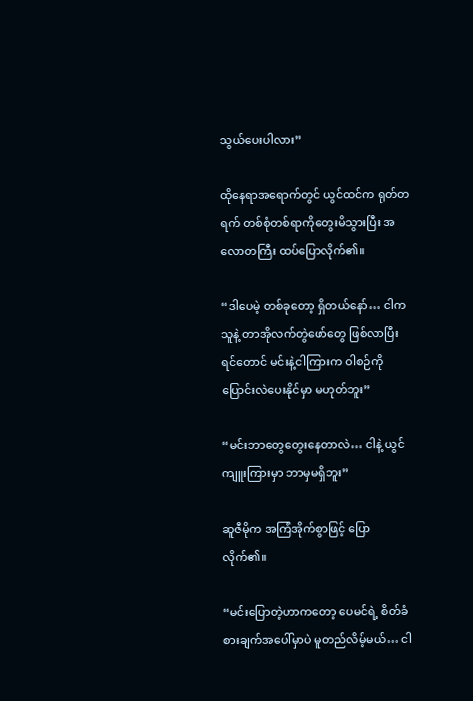သွယ်ပေးပါလား”

ထိုနေရာအရောက်တွင် ယွင်ထင်က ရုတ်တရက် တစ်စုံတစ်ရာကိုတွေးမိသွားပြီး အလောတကြီး ထပ်ပြောလိုက်၏။

“ဒါပေမဲ့ တစ်ခုတော့ ရှိတယ်နော်… ငါက သူနဲ့ တာအိုလက်တွဲဖော်တွေ ဖြစ်လာပြီးရင်တောင် မင်းနဲ့ငါကြားက ဝါစဉ်ကို ပြောင်းလဲပေးနိုင်မှာ မဟုတ်ဘူး”

“မင်းဘာတွေတွေးနေတာလဲ… ငါနဲ့ ယွင်ကျူးကြားမှာ ဘာမှမရှိဘူး”

ဆူဇီမိုက အကြံအိုက်စွာဖြင့် ပြောလိုက်၏။

“မင်းပြောတဲ့ဟာကတော့ ပေမင်ရဲ့ စိတ်ခံစားချက်အပေါ်မှာပဲ မူတည်လိမ့်မယ်… ငါ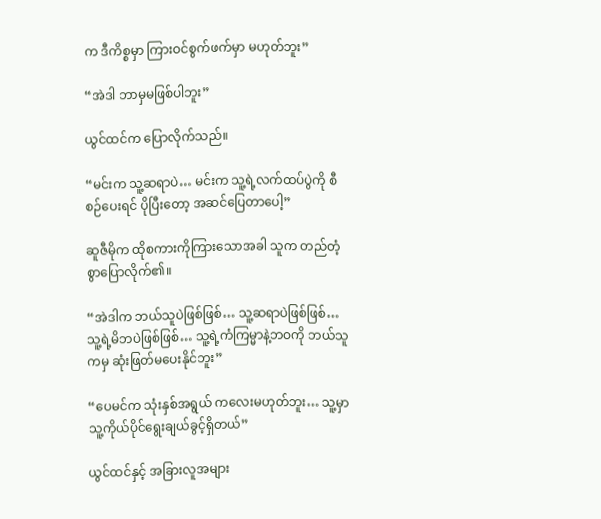က ဒီကိစ္စမှာ ကြားဝင်စွက်ဖက်မှာ မဟုတ်ဘူး”

“အဲဒါ ဘာမှမဖြစ်ပါဘူး”

ယွင်ထင်က ပြောလိုက်သည်။

“မင်းက သူ့ဆရာပဲ… မင်းက သူ့ရဲ့လက်ထပ်ပွဲကို စီစဉ်ပေးရင် ပိုပြီးတော့ အဆင်ပြေတာပေါ့”

ဆူဇီမိုက ထိုစကားကိုကြားသောအခါ သူက တည်တံ့စွာပြောလိုက်၏။

“အဲဒါက ဘယ်သူပဲဖြစ်ဖြစ်… သူ့ဆရာပဲဖြစ်ဖြစ်… သူ့ရဲ့မိဘပဲဖြစ်ဖြစ်… သူ့ရဲ့ကံကြမ္မာနဲ့ဘဝကို ဘယ်သူကမှ ဆုံးဖြတ်မပေးနိုင်ဘူး”

“ပေမင်က သုံးနှစ်အရွယ် ကလေးမဟုတ်ဘူး… သူ့မှာ သူ့ကိုယ်ပိုင်ရွေးချယ်ခွင့်ရှိတယ်”

ယွင်ထင်နှင့် အခြားလူအများ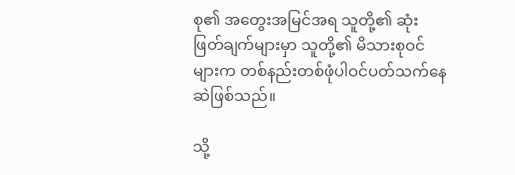စု၏ အတွေးအမြင်အရ သူတို့၏ ဆုံးဖြတ်ချက်များမှာ သူတို့၏ မိသားစုဝင်များက တစ်နည်းတစ်ဖုံပါဝင်ပတ်သက်နေဆဲဖြစ်သည်။

သို့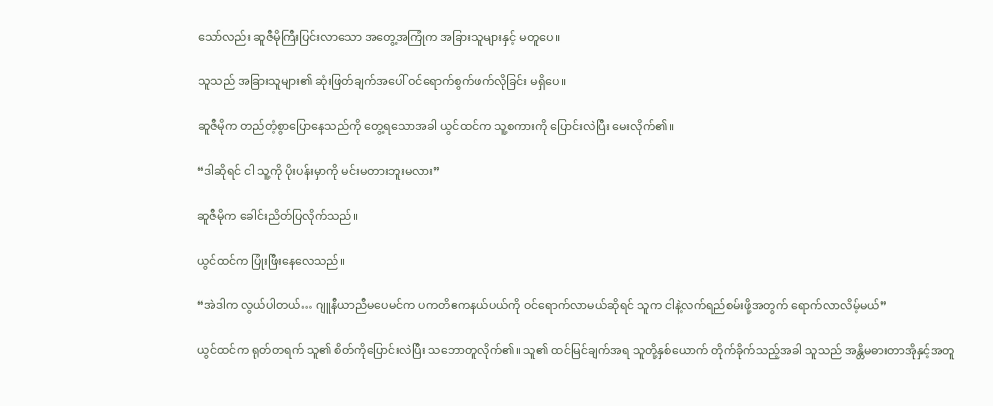သော်လည်း ဆူဇီမိုကြီးပြင်းလာသော အတွေ့အကြုံက အခြားသူများနှင့် မတူပေ။

သူသည် အခြားသူများ၏ ဆုံးဖြတ်ချက်အပေါ် ဝင်ရောက်စွက်ဖက်လိုခြင်း မရှိပေ။

ဆူဇီမိုက တည်တံ့စွာပြောနေသည်ကို တွေ့ရသောအခါ ယွင်ထင်က သူ့စကားကို ပြောင်းလဲပြီး မေးလိုက်၏။

“ဒါဆိုရင် ငါ သူ့ကို ပိုးပန်းမှာကို မင်းမတားဘူးမလား”

ဆူဇီမိုက ခေါင်းညိတ်ပြလိုက်သည်။

ယွင်ထင်က ပြုံးဖြီးနေလေသည်။

“အဲဒါက လွယ်ပါတယ်… ဂျူနီယာညီမပေမင်က ပကတိဧကနယ်ပယ်ကို ဝင်ရောက်လာမယ်ဆိုရင် သူက ငါနဲ့လက်ရည်စမ်းဖို့အတွက် ရောက်လာလိမ့်မယ်”

ယွင်ထင်က ရုတ်တရက် သူ၏ စိတ်ကိုပြောင်းလဲပြီး သဘောတူလိုက်၏။ သူ၏ ထင်မြင်ချက်အရ သူတို့နှစ်ယောက် တိုက်ခိုက်သည့်အခါ သူသည် အန္တိမဓားတာအိုနှင့်အတူ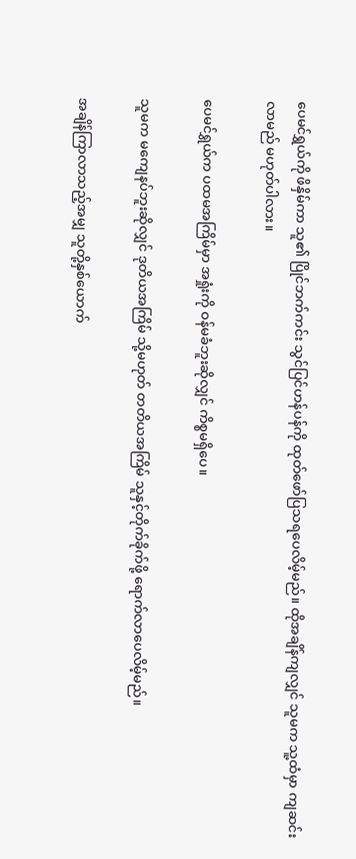ပေမင်ရွှယ်ကို ဖိနှိမ်ကာ သူ၏ ပြိုင်ဘက်ကင်း သွင်ပြင်ဟန်ပန်ကို ထုတ်ဖော်ပြသရပေလိမ့်မည်။ ထိုအချိန်ကျလျှင် သူမက သူ့ထံမှာ ကျဆင်းလာမည် မဟုတ်ပါလား။

ပေမင်ရွှယ်က ပထမအကြိမ်မှာ အရှုံးကို ဝန်မခံဘူးဆိုလျှင် ကိစ္စမရှိပေ။

သူမက မကျေနပ်ဘူးဆိုလျှင် ဒုတိယအကြိမ် သို့မဟုတ် တတိယအကြိမ် သူနှင့်တိုက်ခိုက်ဖို့ ရောက်လာပေလိမ့်မည်။

အချိန်ကြာလာသည့်အမျှ သူတို့နှစ်ယောက်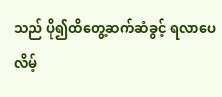သည် ပို၍ထိတွေ့ဆက်ဆံခွင့် ရလာပေလိမ့်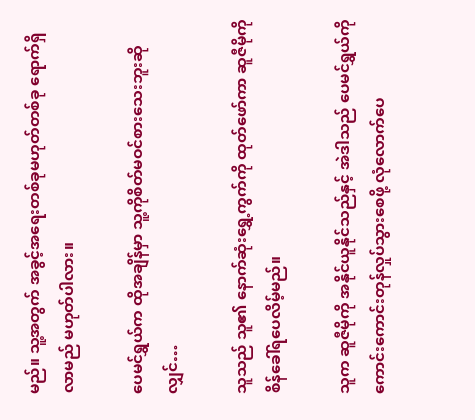မည်။ သူ့အတွက် အခွင့်အရေးတစ်ခုမဟုတ်တစ်ခု ရောက်ရှိလာမည် မဟုတ်ပါလား။

ပေမင်ရွှယ်က ထိုအချိန်မှာ သူ့ကိုစိတ်မဝင်စားသေးဘူးဆိုလျှင်…

သူသည် သူ၏ နောက်ဆုံးရွှေ့ကွက်ကို ထုတ်ဖော်ကာ ဆူဇီမိုကို စိန်ခေါ်ရပေလိမ့်မည်။

သူက ဆူဇီမိုကို အနိုင်ယူနိုင်သည်နှင့် အဲဒါသည် ပေမင်ရွှယ်ကို ကောင်းကောင်းတုန်လှုပ်သွားစေဖို့ လုံလောက်ပေ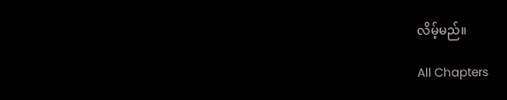လိမ့်မည်။

All Chapters